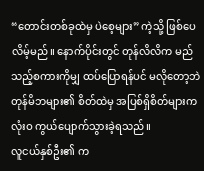“တောင်းတစ်ခုထဲမှ ပဲစေ့များ” ကဲ့သို့ ဖြစ်ပေလိမ့်မည်။ နောက်ပိုင်းတွင် တုန်လိလိက မည်သည့်စကားကိုမျှ ထပ်ပြောရန်ပင် မလိုတော့ဘဲ တုန်မိဘများ၏ စိတ်ထဲမှ အပြစ်ရှိစိတ်များက လုံးဝ ကွယ်ပျောက်သွားခဲ့ရသည်။
လူငယ်နှစ်ဦး၏ က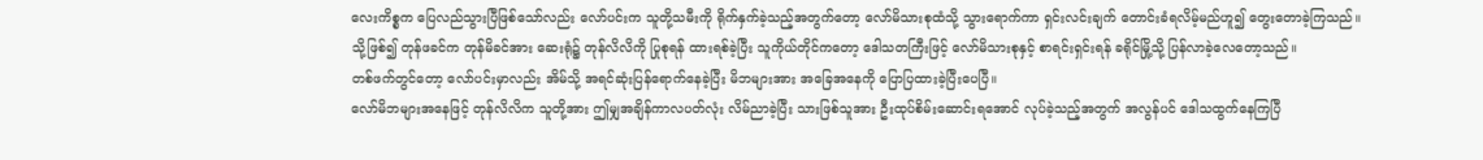လေးကိစ္စက ပြေလည်သွားပြီဖြစ်သော်လည်း လော်ပင်းက သူတို့သမီးကို ရိုက်နှက်ခဲ့သည့်အတွက်တော့ လော်မိသားစုထံသို့ သွားရောက်ကာ ရှင်းလင်းချက် တောင်းခံရလိမ့်မည်ဟူ၍ တွေးတောခဲ့ကြသည်။
သို့ဖြစ်၍ တုန်ဖခင်က တုန်မိခင်အား ဆေးရုံ၌ တုန်လိလိကို ပြုစုရန် ထားရစ်ခဲ့ပြီး သူကိုယ်တိုင်ကတော့ ဒေါသတကြီးဖြင့် လော်မိသားစုနှင့် စာရင်းရှင်းရန် ခရိုင်မြို့သို့ ပြန်လာခဲ့လေတော့သည်။
တစ်ဖက်တွင်တော့ လော်ပင်းမှာလည်း အိမ်သို့ အရင်ဆုံးပြန်ရောက်နေခဲ့ပြီး မိဘများအား အခြေအနေကို ပြောပြထားခဲ့ပြီးပေပြီ။
လော်မိဘများအနေဖြင့် တုန်လိလိက သူတို့အား ဤမျှအချိန်ကာလပတ်လုံး လိမ်ညာခဲ့ပြီး သားဖြစ်သူအား ဦးထုပ်စိမ်းဆောင်းရအောင် လုပ်ခဲ့သည့်အတွက် အလွန်ပင် ဒေါသထွက်နေကြပြီ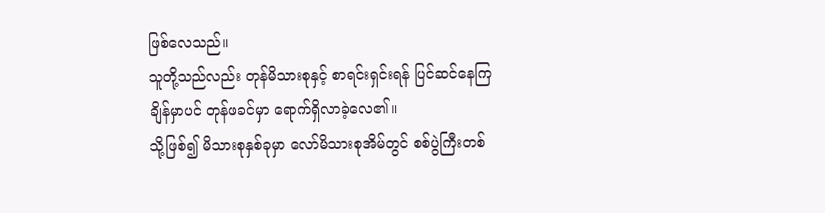ဖြစ်လေသည်။
သူတို့သည်လည်း တုန်မိသားစုနှင့် စာရင်းရှင်းရန် ပြင်ဆင်နေကြချိန်မှာပင် တုန်ဖခင်မှာ ရောက်ရှိလာခဲ့လေ၏။
သို့ဖြစ်၍ မိသားစုနှစ်ခုမှာ လော်မိသားစုအိမ်တွင် စစ်ပွဲကြီးတစ်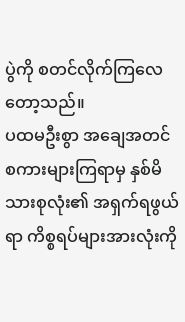ပွဲကို စတင်လိုက်ကြလေတော့သည်။
ပထမဦးစွာ အချေအတင် စကားများကြရာမှ နှစ်မိသားစုလုံး၏ အရှက်ရဖွယ်ရာ ကိစ္စရပ်များအားလုံးကို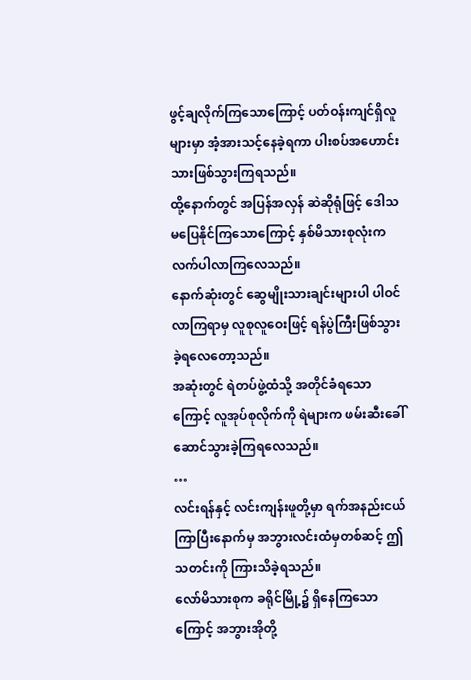ဖွင့်ချလိုက်ကြသောကြောင့် ပတ်ဝန်းကျင်ရှိလူများမှာ အံ့အားသင့်နေခဲ့ရကာ ပါးစပ်အဟောင်းသားဖြစ်သွားကြရသည်။
ထို့နောက်တွင် အပြန်အလှန် ဆဲဆိုရုံဖြင့် ဒေါသမပြေနိုင်ကြသောကြောင့် နှစ်မိသားစုလုံးက လက်ပါလာကြလေသည်။
နောက်ဆုံးတွင် ဆွေမျိုးသားချင်းများပါ ပါဝင်လာကြရာမှ လူစုလူဝေးဖြင့် ရန်ပွဲကြီးဖြစ်သွားခဲ့ရလေတော့သည်။
အဆုံးတွင် ရဲတပ်ဖွဲ့ထံသို့ အတိုင်ခံရသောကြောင့် လူအုပ်စုလိုက်ကို ရဲများက ဖမ်းဆီးခေါ်ဆောင်သွားခဲ့ကြရလေသည်။
…
လင်းရန်နှင့် လင်းကျန်းဖူတို့မှာ ရက်အနည်းငယ် ကြာပြီးနောက်မှ အဘွားလင်းထံမှတစ်ဆင့် ဤသတင်းကို ကြားသိခဲ့ရသည်။
လော်မိသားစုက ခရိုင်မြို့၌ ရှိနေကြသောကြောင့် အဘွားအိုတို့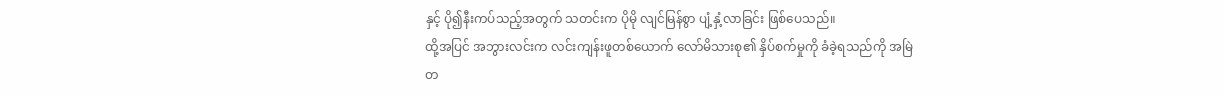နှင့် ပို၍နီးကပ်သည့်အတွက် သတင်းက ပိုမို လျင်မြန်စွာ ပျံ့နှံ့လာခြင်း ဖြစ်ပေသည်။
ထို့အပြင် အဘွားလင်းက လင်းကျန်းဖူတစ်ယောက် လော်မိသားစု၏ နှိပ်စက်မှုကို ခံခဲ့ရသည်ကို အမြဲတ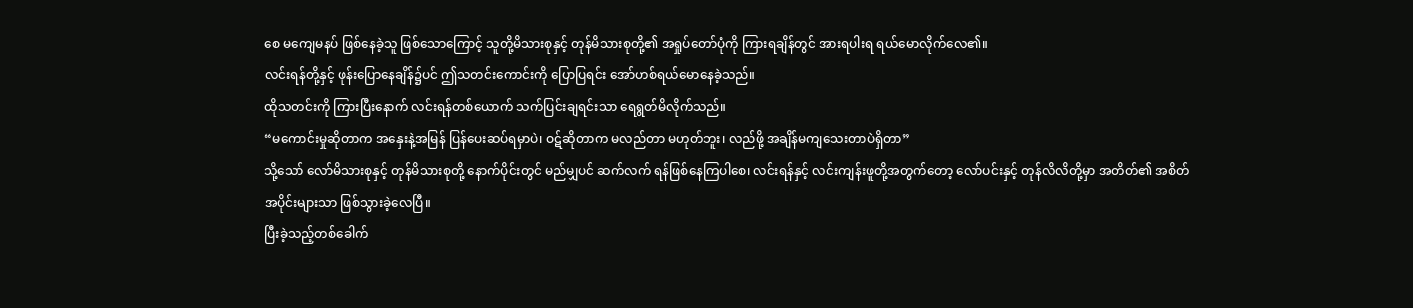စေ မကျေမနပ် ဖြစ်နေခဲ့သူ ဖြစ်သောကြောင့် သူတို့မိသားစုနှင့် တုန်မိသားစုတို့၏ အရှုပ်တော်ပုံကို ကြားရချိန်တွင် အားရပါးရ ရယ်မောလိုက်လေ၏။
လင်းရန်တို့နှင့် ဖုန်းပြောနေချိန်၌ပင် ဤသတင်းကောင်းကို ပြောပြရင်း အော်ဟစ်ရယ်မောနေခဲ့သည်။
ထိုသတင်းကို ကြားပြီးနောက် လင်းရန်တစ်ယောက် သက်ပြင်းချရင်းသာ ရေရွတ်မိလိုက်သည်။
“မကောင်းမှုဆိုတာက အနှေးနဲ့အမြန် ပြန်ပေးဆပ်ရမှာပဲ၊ ဝဋ်ဆိုတာက မလည်တာ မဟုတ်ဘူး၊ လည်ဖို့ အချိန်မကျသေးတာပဲရှိတာ”
သို့သော် လော်မိသားစုနှင့် တုန်မိသားစုတို့ နောက်ပိုင်းတွင် မည်မျှပင် ဆက်လက် ရန်ဖြစ်နေကြပါစေ၊ လင်းရန်နှင့် လင်းကျန်းဖူတို့အတွက်တော့ လော်ပင်းနှင့် တုန်လိလိတို့မှာ အတိတ်၏ အစိတ်အပိုင်းများသာ ဖြစ်သွားခဲ့လေပြီ။
ပြီးခဲ့သည့်တစ်ခေါက်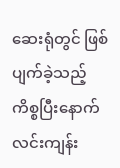ဆေးရုံတွင် ဖြစ်ပျက်ခဲ့သည့် ကိစ္စပြီးနောက် လင်းကျန်း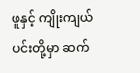ဖူနှင့် ကျိုးကျယ်ပင်းတို့မှာ ဆက်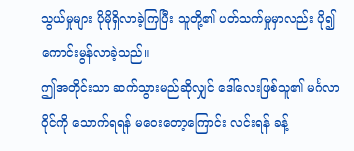သွယ်မှုများ ပိုမိုရှိလာခဲ့ကြပြီး သူတို့၏ ပတ်သက်မှုမှာလည်း ပို၍ ကောင်းမွန်လာခဲ့သည်။
ဤအတိုင်းသာ ဆက်သွားမည်ဆိုလျှင် ဒေါ်လေးဖြစ်သူ၏ မင်္ဂလာဝိုင်ကို သောက်ရရန် မဝေးတော့ကြောင်း လင်းရန် ခန့်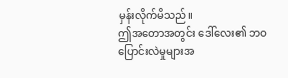မှန်းလိုက်မိသည်။
ဤအတောအတွင်း ဒေါ်လေး၏ ဘဝပြောင်းလဲမှုများအ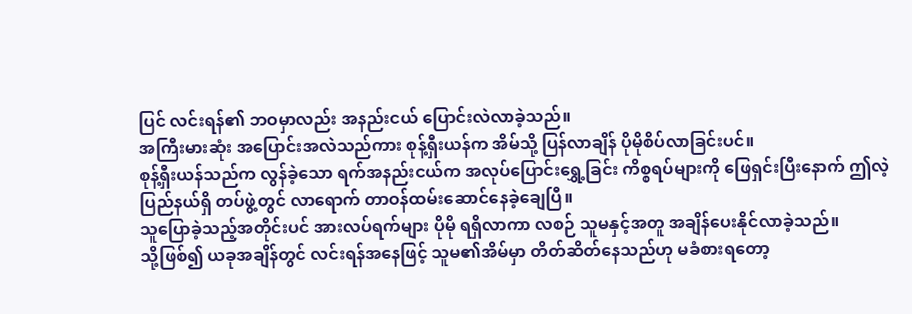ပြင် လင်းရန်၏ ဘဝမှာလည်း အနည်းငယ် ပြောင်းလဲလာခဲ့သည်။
အကြီးမားဆုံး အပြောင်းအလဲသည်ကား စုန့်ရှီးယန်က အိမ်သို့ ပြန်လာချိန် ပိုမိုစိပ်လာခြင်းပင်။
စုန့်ရှီးယန်သည်က လွန်ခဲ့သော ရက်အနည်းငယ်က အလုပ်ပြောင်းရွှေ့ခြင်း ကိစ္စရပ်များကို ဖြေရှင်းပြီးနောက် ဤလဲ့ပြည်နယ်ရှိ တပ်ဖွဲ့တွင် လာရောက် တာဝန်ထမ်းဆောင်နေခဲ့ချေပြီ။
သူပြောခဲ့သည့်အတိုင်းပင် အားလပ်ရက်များ ပိုမို ရရှိလာကာ လစဉ် သူမနှင့်အတူ အချိန်ပေးနိုင်လာခဲ့သည်။
သို့ဖြစ်၍ ယခုအချိန်တွင် လင်းရန်အနေဖြင့် သူမ၏အိမ်မှာ တိတ်ဆိတ်နေသည်ဟု မခံစားရတော့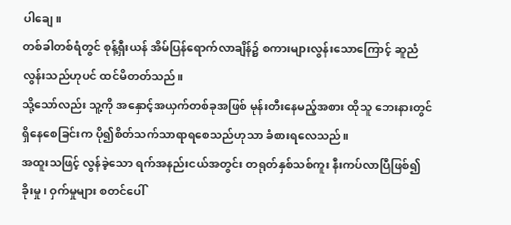ပါချေ။
တစ်ခါတစ်ရံတွင် စုန့်ရှီးယန် အိမ်ပြန်ရောက်လာချိန်၌ စကားများလွန်းသောကြောင့် ဆူညံလွန်းသည်ဟုပင် ထင်မိတတ်သည်။
သို့သော်လည်း သူ့ကို အနှောင့်အယှက်တစ်ခုအဖြစ် မုန်းတီးနေမည့်အစား ထိုသူ ဘေးနားတွင် ရှိနေစေခြင်းက ပို၍စိတ်သက်သာရာရစေသည်ဟုသာ ခံစားရလေသည်။
အထူးသဖြင့် လွန်ခဲ့သော ရက်အနည်းငယ်အတွင်း တရုတ်နှစ်သစ်ကူး နီးကပ်လာပြီဖြစ်၍ ခိုးမှု၊ ဝှက်မှုများ စတင်ပေါ်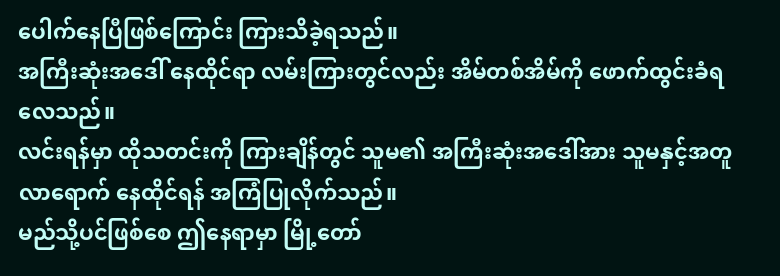ပေါက်နေပြီဖြစ်ကြောင်း ကြားသိခဲ့ရသည်။
အကြီးဆုံးအဒေါ် နေထိုင်ရာ လမ်းကြားတွင်လည်း အိမ်တစ်အိမ်ကို ဖောက်ထွင်းခံရလေသည်။
လင်းရန်မှာ ထိုသတင်းကို ကြားချိန်တွင် သူမ၏ အကြီးဆုံးအဒေါ်အား သူမနှင့်အတူ လာရောက် နေထိုင်ရန် အကြံပြုလိုက်သည်။
မည်သို့ပင်ဖြစ်စေ ဤနေရာမှာ မြို့တော်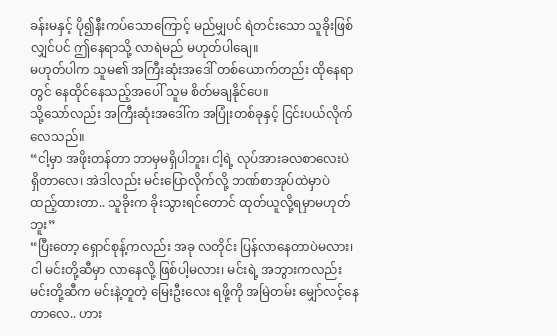ခန်းမနှင့် ပို၍နီးကပ်သောကြောင့် မည်မျှပင် ရဲတင်းသော သူခိုးဖြစ်လျှင်ပင် ဤနေရာသို့ လာရဲမည် မဟုတ်ပါချေ။
မဟုတ်ပါက သူမ၏ အကြီးဆုံးအဒေါ် တစ်ယောက်တည်း ထိုနေရာတွင် နေထိုင်နေသည့်အပေါ် သူမ စိတ်မချနိုင်ပေ။
သို့သော်လည်း အကြီးဆုံးအဒေါ်က အပြုံးတစ်ခုနှင့် ငြင်းပယ်လိုက်လေသည်။
“ငါ့မှာ အဖိုးတန်တာ ဘာမှမရှိပါဘူး၊ ငါ့ရဲ့ လုပ်အားခလစာလေးပဲ ရှိတာလေ၊ အဲဒါလည်း မင်းပြောလိုက်လို့ ဘဏ်စာအုပ်ထဲမှာပဲ ထည့်ထားတာ.. သူခိုးက ခိုးသွားရင်တောင် ထုတ်ယူလို့ရမှာမဟုတ်ဘူး”
“ပြီးတော့ ရှောင်စုန့်ကလည်း အခု လတိုင်း ပြန်လာနေတာပဲမလား၊ ငါ မင်းတို့ဆီမှာ လာနေလို့ ဖြစ်ပါ့မလား၊ မင်းရဲ့ အဘွားကလည်း မင်းတို့ဆီက မင်းနဲ့တူတဲ့ မြေးဦးလေး ရဖို့ကို အမြဲတမ်း မျှော်လင့်နေတာလေ.. ဟား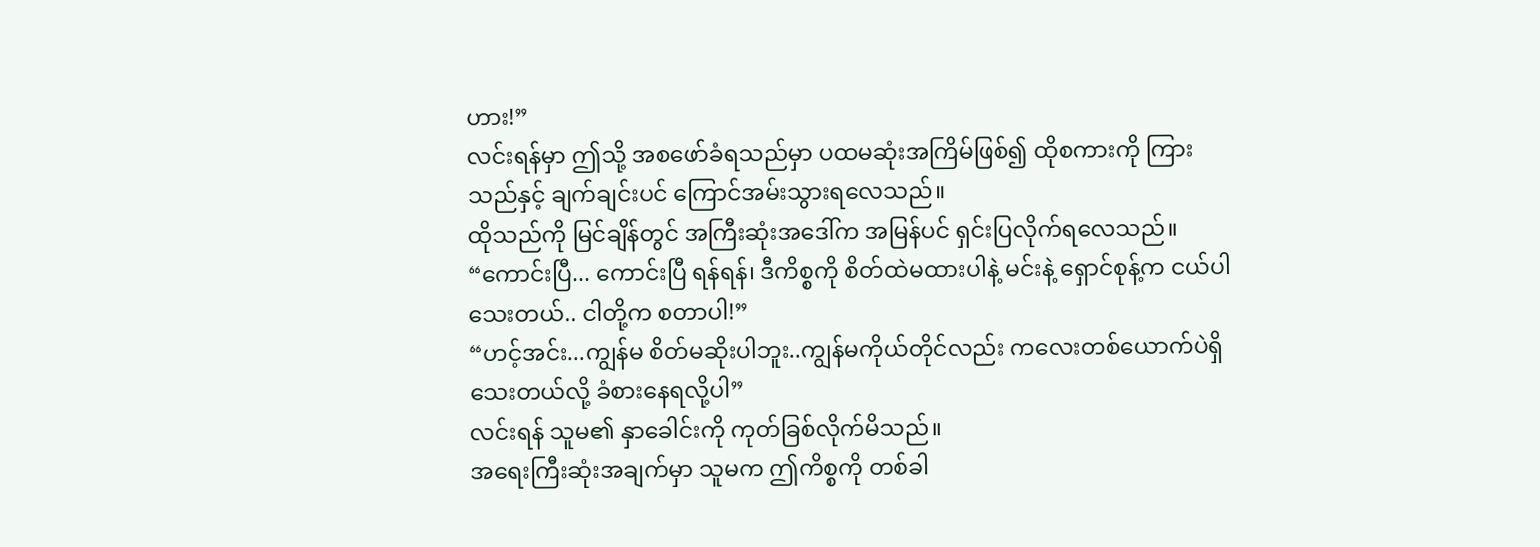ဟား!”
လင်းရန်မှာ ဤသို့ အစဖော်ခံရသည်မှာ ပထမဆုံးအကြိမ်ဖြစ်၍ ထိုစကားကို ကြားသည်နှင့် ချက်ချင်းပင် ကြောင်အမ်းသွားရလေသည်။
ထိုသည်ကို မြင်ချိန်တွင် အကြီးဆုံးအဒေါ်က အမြန်ပင် ရှင်းပြလိုက်ရလေသည်။
“ကောင်းပြီ... ကောင်းပြီ ရန်ရန်၊ ဒီကိစ္စကို စိတ်ထဲမထားပါနဲ့ မင်းနဲ့ ရှောင်စုန့်က ငယ်ပါသေးတယ်.. ငါတို့က စတာပါ!”
“ဟင့်အင်း...ကျွန်မ စိတ်မဆိုးပါဘူး..ကျွန်မကိုယ်တိုင်လည်း ကလေးတစ်ယောက်ပဲရှိသေးတယ်လို့ ခံစားနေရလို့ပါ”
လင်းရန် သူမ၏ နှာခေါင်းကို ကုတ်ခြစ်လိုက်မိသည်။
အရေးကြီးဆုံးအချက်မှာ သူမက ဤကိစ္စကို တစ်ခါ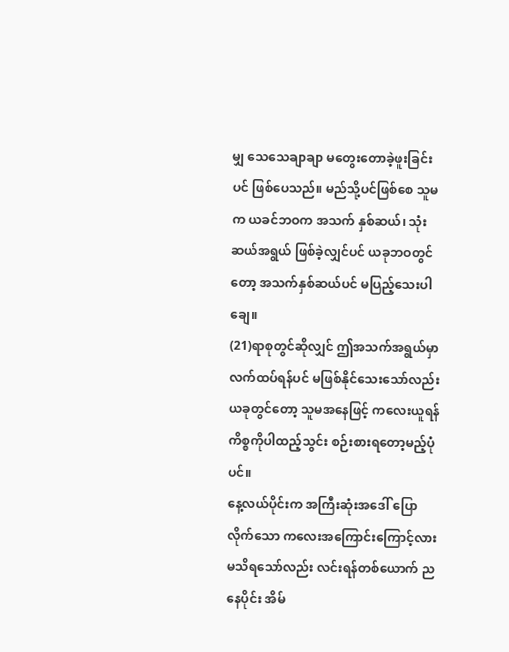မျှ သေသေချာချာ မတွေးတောခဲ့ဖူးခြင်းပင် ဖြစ်ပေသည်။ မည်သို့ပင်ဖြစ်စေ သူမက ယခင်ဘဝက အသက် နှစ်ဆယ်၊ သုံးဆယ်အရွယ် ဖြစ်ခဲ့လျှင်ပင် ယခုဘဝတွင်တော့ အသက်နှစ်ဆယ်ပင် မပြည့်သေးပါချေ။
(21)ရာစုတွင်ဆိုလျှင် ဤအသက်အရွယ်မှာ လက်ထပ်ရန်ပင် မဖြစ်နိုင်သေးသော်လည်း ယခုတွင်တော့ သူမအနေဖြင့် ကလေးယူရန် ကိစ္စကိုပါထည့်သွင်း စဉ်းစားရတော့မည့်ပုံပင်။
နေ့လယ်ပိုင်းက အကြီးဆုံးအဒေါ် ပြောလိုက်သော ကလေးအကြောင်းကြောင့်လား မသိရသော်လည်း လင်းရန်တစ်ယောက် ညနေပိုင်း အိမ်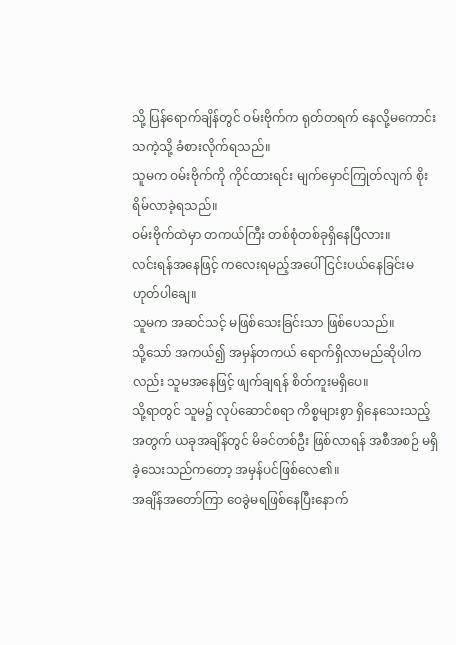သို့ ပြန်ရောက်ချိန်တွင် ဝမ်းဗိုက်က ရုတ်တရက် နေလို့မကောင်းသကဲ့သို့ ခံစားလိုက်ရသည်။
သူမက ဝမ်းဗိုက်ကို ကိုင်ထားရင်း မျက်မှောင်ကြုတ်လျက် စိုးရိမ်လာခဲ့ရသည်။
ဝမ်းဗိုက်ထဲမှာ တကယ်ကြီး တစ်စုံတစ်ခုရှိနေပြီလား။
လင်းရန်အနေဖြင့် ကလေးရမည့်အပေါ် ငြင်းပယ်နေခြင်းမဟုတ်ပါချေ။
သူမက အဆင်သင့် မဖြစ်သေးခြင်းသာ ဖြစ်ပေသည်။
သို့သော် အကယ်၍ အမှန်တကယ် ရောက်ရှိလာမည်ဆိုပါကလည်း သူမအနေဖြင့် ဖျက်ချရန် စိတ်ကူးမရှိပေ။
သို့ရာတွင် သူမ၌ လုပ်ဆောင်စရာ ကိစ္စများစွာ ရှိနေသေးသည့်အတွက် ယခုအချိန်တွင် မိခင်တစ်ဦး ဖြစ်လာရန် အစီအစဉ် မရှိခဲ့သေးသည်ကတော့ အမှန်ပင်ဖြစ်လေ၏။
အချိန်အတော်ကြာ ဝေခွဲမရဖြစ်နေပြီးနောက်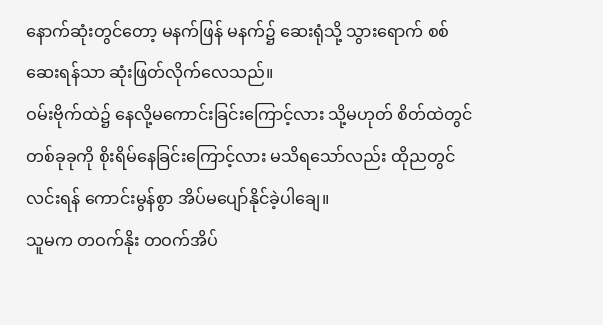နောက်ဆုံးတွင်တော့ မနက်ဖြန် မနက်၌ ဆေးရုံသို့ သွားရောက် စစ်ဆေးရန်သာ ဆုံးဖြတ်လိုက်လေသည်။
ဝမ်းဗိုက်ထဲ၌ နေလို့မကောင်းခြင်းကြောင့်လား သို့မဟုတ် စိတ်ထဲတွင် တစ်ခုခုကို စိုးရိမ်နေခြင်းကြောင့်လား မသိရသော်လည်း ထိုညတွင် လင်းရန် ကောင်းမွန်စွာ အိပ်မပျော်နိုင်ခဲ့ပါချေ။
သူမက တဝက်နိုး တဝက်အိပ်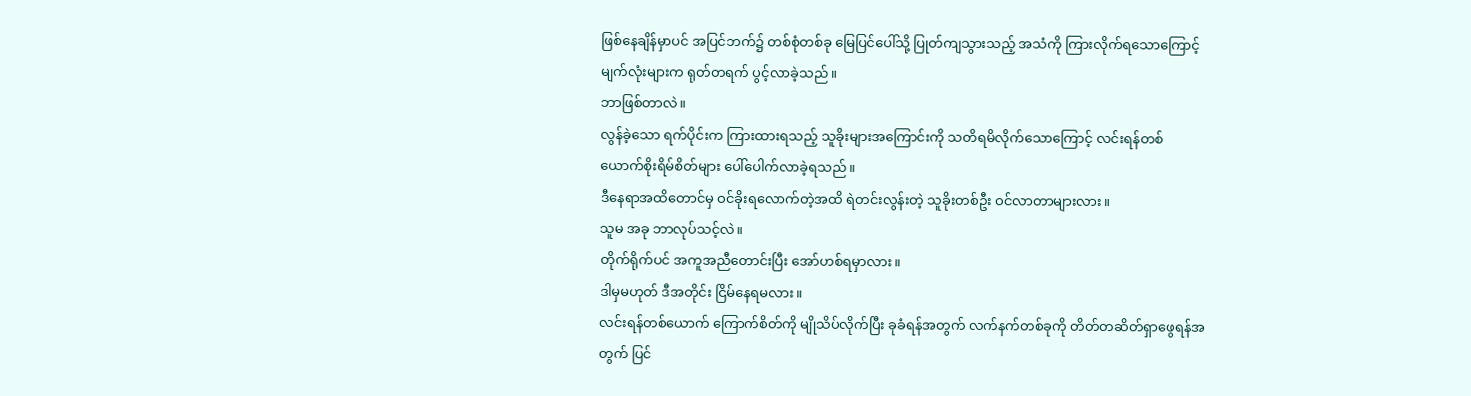ဖြစ်နေချိန်မှာပင် အပြင်ဘက်၌ တစ်စုံတစ်ခု မြေပြင်ပေါ်သို့ ပြုတ်ကျသွားသည့် အသံကို ကြားလိုက်ရသောကြောင့် မျက်လုံးများက ရုတ်တရက် ပွင့်လာခဲ့သည်။
ဘာဖြစ်တာလဲ။
လွန်ခဲ့သော ရက်ပိုင်းက ကြားထားရသည့် သူခိုးများအကြောင်းကို သတိရမိလိုက်သောကြောင့် လင်းရန်တစ်ယောက်စိုးရိမ်စိတ်များ ပေါ်ပေါက်လာခဲ့ရသည်။
ဒီနေရာအထိတောင်မှ ဝင်ခိုးရလောက်တဲ့အထိ ရဲတင်းလွန်းတဲ့ သူခိုးတစ်ဦး ဝင်လာတာများလား။
သူမ အခု ဘာလုပ်သင့်လဲ။
တိုက်ရိုက်ပင် အကူအညီတောင်းပြီး အော်ဟစ်ရမှာလား။
ဒါမှမဟုတ် ဒီအတိုင်း ငြိမ်နေရမလား။
လင်းရန်တစ်ယောက် ကြောက်စိတ်ကို မျိုသိပ်လိုက်ပြီး ခုခံရန်အတွက် လက်နက်တစ်ခုကို တိတ်တဆိတ်ရှာဖွေရန်အတွက် ပြင်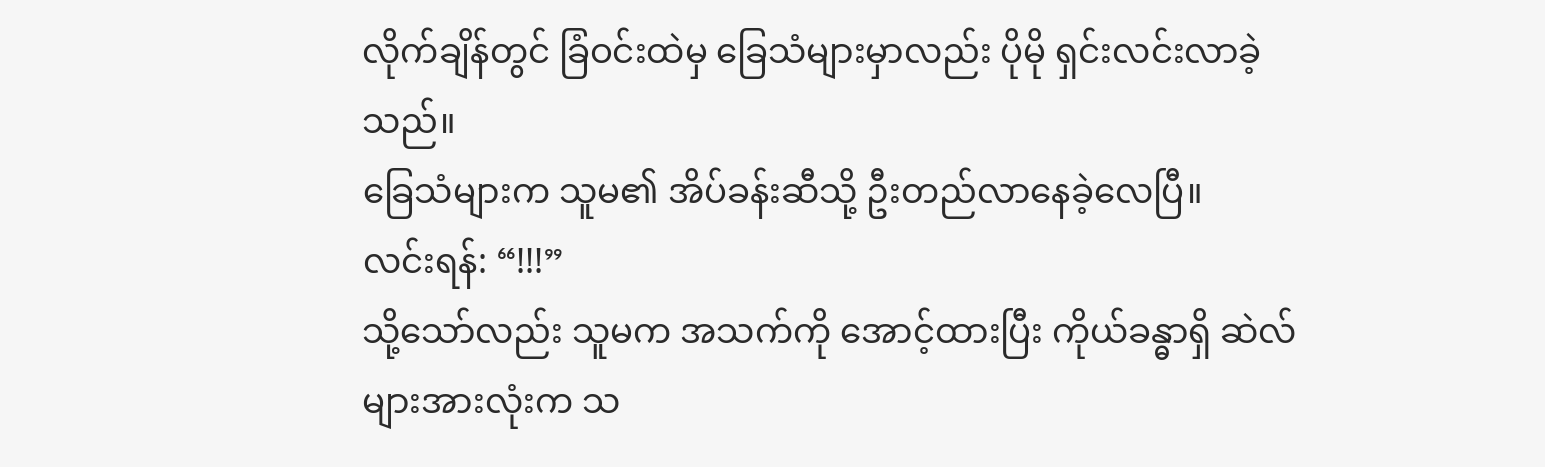လိုက်ချိန်တွင် ခြံဝင်းထဲမှ ခြေသံများမှာလည်း ပိုမို ရှင်းလင်းလာခဲ့သည်။
ခြေသံများက သူမ၏ အိပ်ခန်းဆီသို့ ဦးတည်လာနေခဲ့လေပြီ။
လင်းရန်: “!!!”
သို့သော်လည်း သူမက အသက်ကို အောင့်ထားပြီး ကိုယ်ခန္ဓာရှိ ဆဲလ်များအားလုံးက သ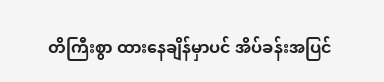တိကြီးစွာ ထားနေချိန်မှာပင် အိပ်ခန်းအပြင်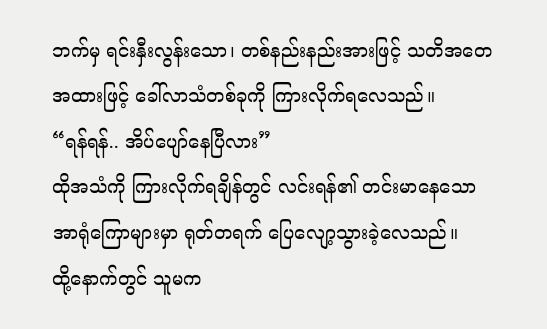ဘက်မှ ရင်းနှီးလွန်းသော၊ တစ်နည်းနည်းအားဖြင့် သတိအတေအထားဖြင့် ခေါ်လာသံတစ်ခုကို ကြားလိုက်ရလေသည်။
“ရန်ရန်.. အိပ်ပျော်နေပြီလား”
ထိုအသံကို ကြားလိုက်ရချိန်တွင် လင်းရန်၏ တင်းမာနေသော အာရုံကြောများမှာ ရုတ်တရက် ပြေလျော့သွားခဲ့လေသည်။
ထို့နောက်တွင် သူမက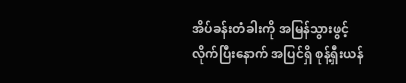အိပ်ခန်းတံခါးကို အမြန်သွားဖွင့်လိုက်ပြီးနောက် အပြင်ရှိ စုန့်ရှီးယန်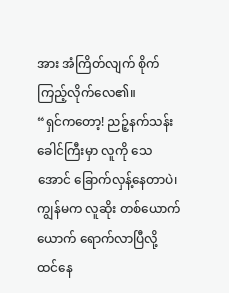အား အံကြိတ်လျက် စိုက်ကြည့်လိုက်လေ၏။
“ရှင်ကတော့! ညဉ့်နက်သန်းခေါင်ကြီးမှာ လူကို သေအောင် ခြောက်လှန့်နေတာပဲ၊ ကျွန်မက လူဆိုး တစ်ယောက်ယောက် ရောက်လာပြီလို့ ထင်နေ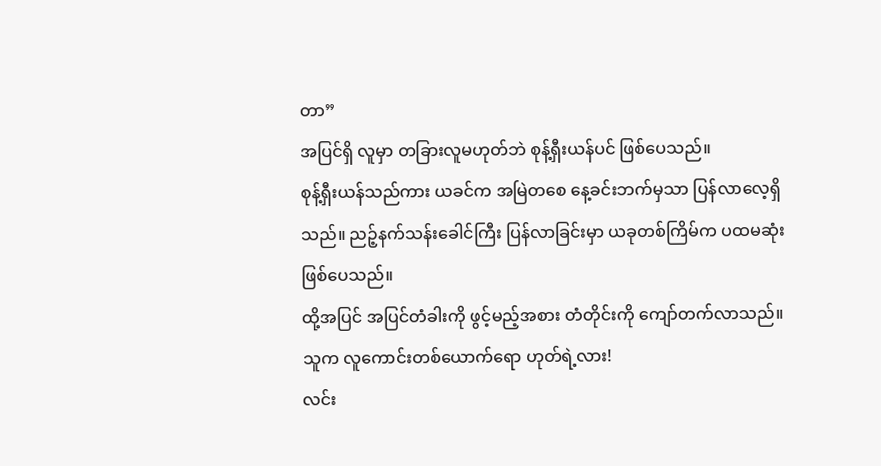တာ”
အပြင်ရှိ လူမှာ တခြားလူမဟုတ်ဘဲ စုန့်ရှီးယန်ပင် ဖြစ်ပေသည်။
စုန့်ရှီးယန်သည်ကား ယခင်က အမြဲတစေ နေ့ခင်းဘက်မှသာ ပြန်လာလေ့ရှိသည်။ ညဉ့်နက်သန်းခေါင်ကြီး ပြန်လာခြင်းမှာ ယခုတစ်ကြိမ်က ပထမဆုံးဖြစ်ပေသည်။
ထို့အပြင် အပြင်တံခါးကို ဖွင့်မည့်အစား တံတိုင်းကို ကျော်တက်လာသည်။
သူက လူကောင်းတစ်ယောက်ရော ဟုတ်ရဲ့လား!
လင်း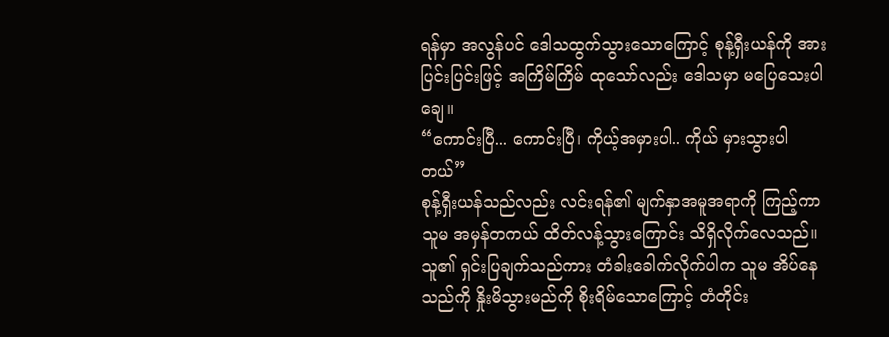ရန်မှာ အလွန်ပင် ဒေါသထွက်သွားသောကြောင့် စုန့်ရှီးယန်ကို အားပြင်းပြင်းဖြင့် အကြိမ်ကြိမ် ထုသော်လည်း ဒေါသမှာ မပြေသေးပါချေ။
“ကောင်းပြီ... ကောင်းပြီ၊ ကိုယ့်အမှားပါ.. ကိုယ် မှားသွားပါတယ်”
စုန့်ရှီးယန်သည်လည်း လင်းရန်၏ မျက်နှာအမူအရာကို ကြည့်ကာ သူမ အမှန်တကယ် ထိတ်လန့်သွားကြောင်း သိရှိလိုက်လေသည်။
သူ၏ ရှင်းပြချက်သည်ကား တံခါးခေါက်လိုက်ပါက သူမ အိပ်နေသည်ကို နှိုးမိသွားမည်ကို စိုးရိမ်သောကြောင့် တံတိုင်း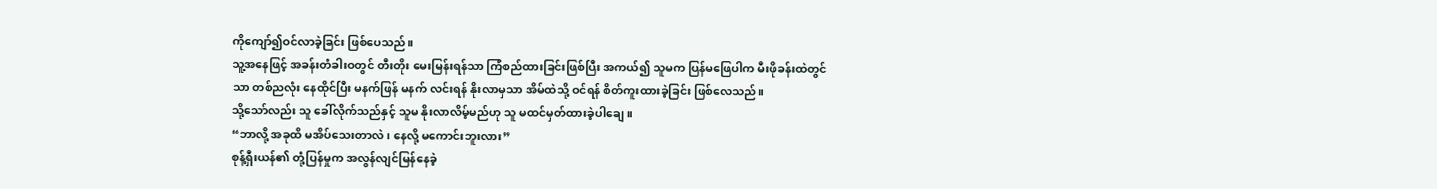ကိုကျော်၍ဝင်လာခဲ့ခြင်း ဖြစ်ပေသည်။
သူ့အနေဖြင့် အခန်းတံခါးဝတွင် တီးတိုး မေးမြန်းရန်သာ ကြံစည်ထားခြင်းဖြစ်ပြီး အကယ်၍ သူမက ပြန်မဖြေပါက မီးဖိုခန်းထဲတွင်သာ တစ်ညလုံး နေထိုင်ပြီး မနက်ဖြန် မနက် လင်းရန် နိုးလာမှသာ အိမ်ထဲသို့ ဝင်ရန် စိတ်ကူးထားခဲ့ခြင်း ဖြစ်လေသည်။
သို့သော်လည်း သူ ခေါ်လိုက်သည်နှင့် သူမ နိုးလာလိမ့်မည်ဟု သူ မထင်မှတ်ထားခဲ့ပါချေ။
“ဘာလို့ အခုထိ မအိပ်သေးတာလဲ၊ နေလို့ မကောင်းဘူးလား”
စုန့်ရှီးယန်၏ တုံ့ပြန်မှုက အလွန်လျင်မြန်နေခဲ့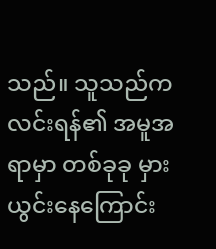သည်။ သူသည်က လင်းရန်၏ အမူအရာမှာ တစ်ခုခု မှားယွင်းနေကြောင်း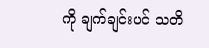ကို ချက်ချင်းပင် သတိ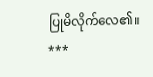ပြုမိလိုက်လေ၏။
***